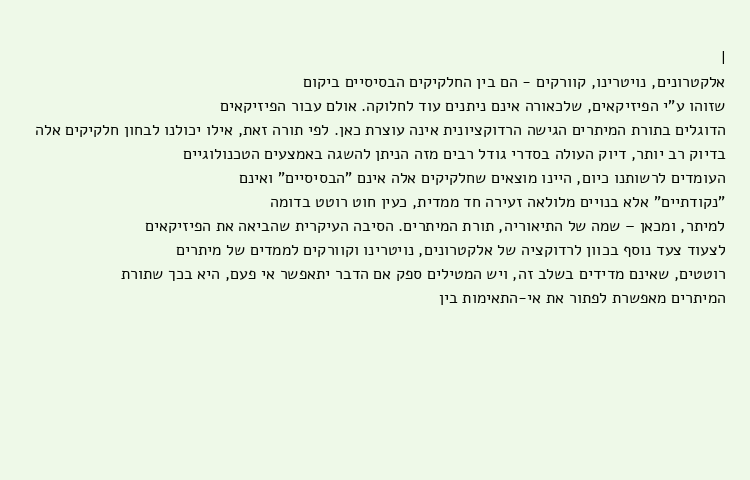|
אלקטרונים, נויטרינו, קוורקים - הם בין החלקיקים הבסיסיים ביקום
שזוהו ע"י הפיזיקאים, שלכאורה אינם ניתנים עוד לחלוקה. אולם עבור הפיזיקאים
הדוגלים בתורת המיתרים הגישה הרדוקציונית אינה עוצרת כאן. לפי תורה זאת, אילו יכולנו לבחון חלקיקים אלה
בדיוק רב יותר, דיוק העולה בסדרי גודל רבים מזה הניתן להשגה באמצעים הטכנולוגיים
העומדים לרשותנו כיום, היינו מוצאים שחלקיקים אלה אינם "הבסיסיים" ואינם
"נקודתיים" אלא בנויים מלולאה זעירה חד ממדית, כעין חוט רוטט בדומה
למיתר, ומכאן – שמה של התיאוריה, תורת המיתרים. הסיבה העיקרית שהביאה את הפיזיקאים
לצעוד צעד נוסף בכוון לרדוקציה של אלקטרונים, נויטרינו וקוורקים לממדים של מיתרים
רוטטים, שאינם מדידים בשלב זה, ויש המטילים ספק אם הדבר יתאפשר אי פעם, היא בכך שתורת
המיתרים מאפשרת לפתור את אי-התאימות בין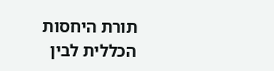תורת היחסות הכללית לבין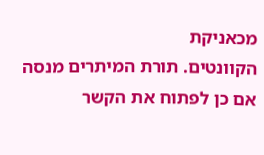מכאניקת
הקוונטים. תורת המיתרים מנסה אם כן לפתוח את הקשר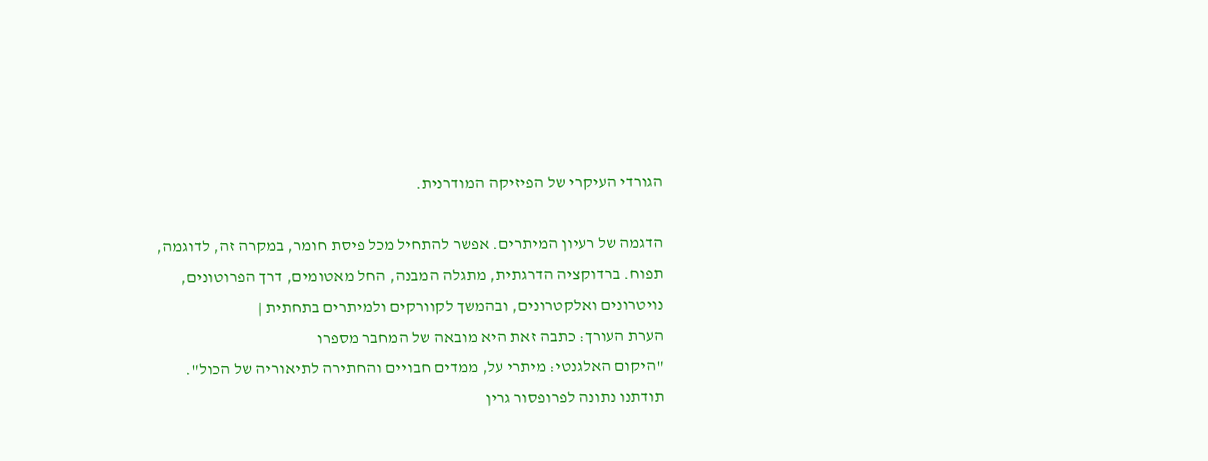הגורדי העיקרי של הפיזיקה המודרנית.

הדגמה של רעיון המיתרים. אפשר להתחיל מכל פיסת חומר, במקרה זה, לדוגמה, תפוח. ברדוקציה הדרגתית, מתגלה המבנה, החל מאטומים, דרך הפרוטונים, נויטרונים ואלקטרונים, ובהמשך לקוורקים ולמיתרים בתחתית |
הערת העורך: כתבה זאת היא מובאה של המחבר מספרו
"היקום האלגנטי: מיתרי על, ממדים חבויים והחתירה לתיאוריה של הכול".
תודתנו נתונה לפרופסור גרין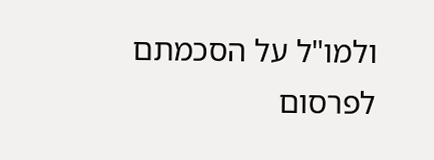ולמו"ל על הסכמתם לפרסום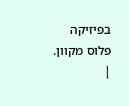בפיזיקה פלוס מקוון.
|